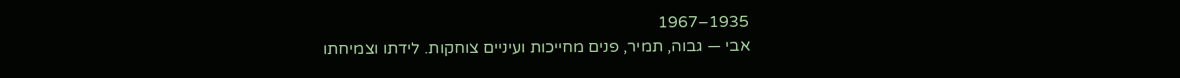1935–1967
אבי — גבוה, תמיר, פנים מחייכות ועיניים צוחקות. לידתו וצמיחתו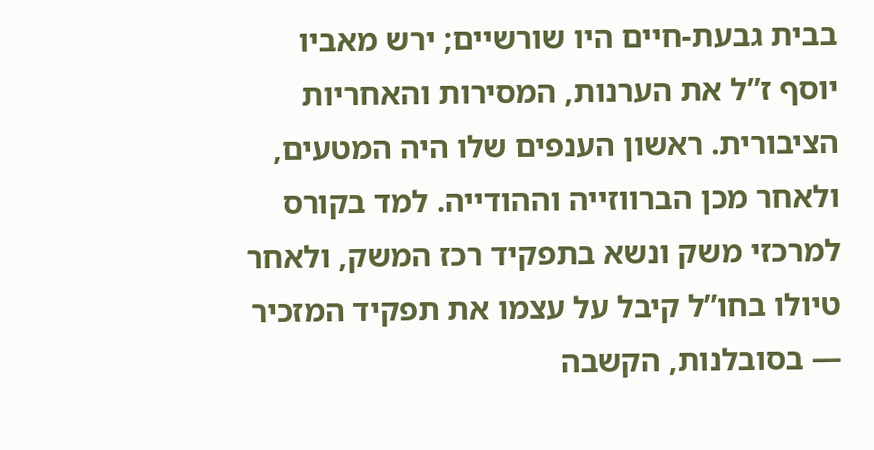בבית גבעת-חיים היו שורשיים; ירש מאביו יוסף ז”ל את הערנות, המסירות והאחריות הציבורית. ראשון הענפים שלו היה המטעים, ולאחר מכן הברווזייה וההודייה. למד בקורס למרכזי משק ונשא בתפקיד רכז המשק, ולאחר טיולו בחו”ל קיבל על עצמו את תפקיד המזכיר — בסובלנות, הקשבה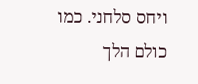ויחס סלחני. כמו כולם הלך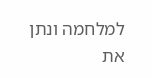למלחמה ונתן את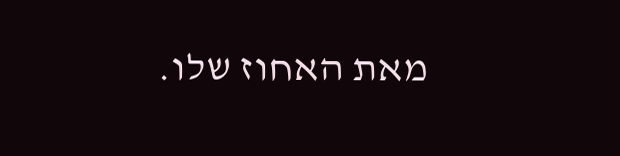מאת האחוז שלו.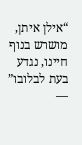“אילן איתן, מושרש בנוף חיינו, נגדע בעת לבלובו” —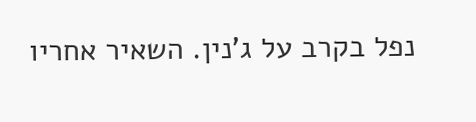נפל בקרב על ג’נין. השאיר אחריו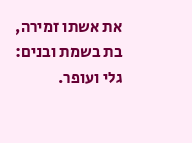את אשתו זמירה, בת בשמת ובנים: גלי ועופר.